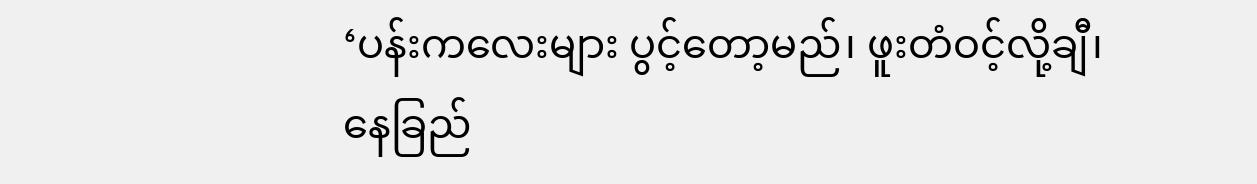‘ပန်းကလေးများ ပွင့်တော့မည်၊ ဖူးတံဝင့်လို့ချီ၊ နေခြည်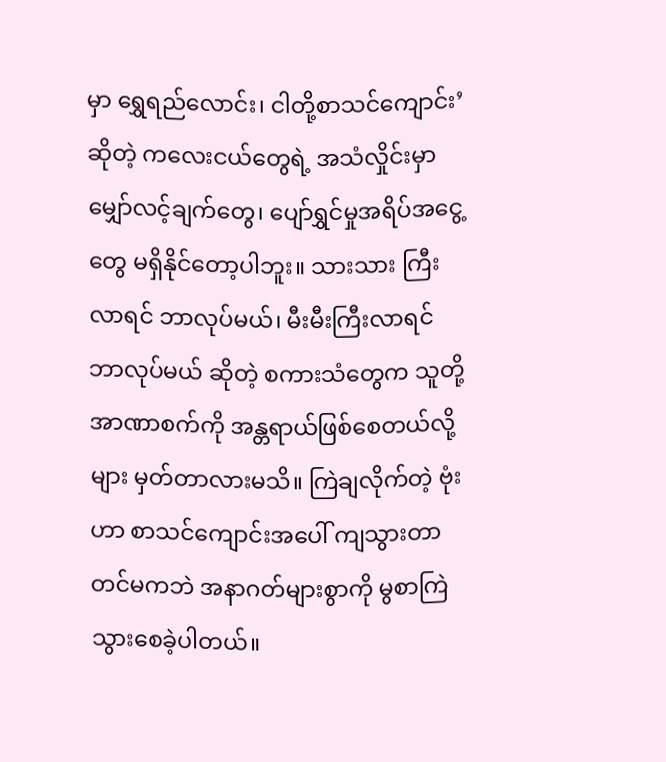မှာ ရွှေရည်လောင်း၊ ငါတို့စာသင်ကျောင်း’ ဆိုတဲ့ ကလေးငယ်တွေရဲ့ အသံလှိုင်းမှာ မျှော်လင့်ချက်တွေ၊ ပျော်ရွှင်မှုအရိပ်အငွေ့တွေ မရှိနိုင်တော့ပါဘူး။ သားသား ကြီးလာရင် ဘာလုပ်မယ်၊ မီးမီးကြီးလာရင် ဘာလုပ်မယ် ဆိုတဲ့ စကားသံတွေက သူတို့အာဏာစက်ကို အန္တရာယ်ဖြစ်စေတယ်လို့များ မှတ်တာလားမသိ။ ကြဲချလိုက်တဲ့ ဗုံးဟာ စာသင်ကျောင်းအပေါ် ကျသွားတာတင်မကဘဲ အနာဂတ်များစွာကို မွစာကြဲသွားစေခဲ့ပါတယ်။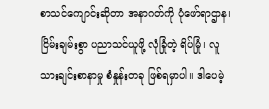စာသင်ကျောင်းဆိုတာ အနာဂတ်ကို ပုံဖော်ရာဌာန၊ ငြိမ်းချမ်းစွာ ပညာသင်ယူဖို့ လုံခြုံတဲ့ ရိပ်မြုံ၊ လူသားချင်းစာနာမှု စံနှုန်းတခု ဖြစ်ရမှာပါ။ ဒါပေမဲ့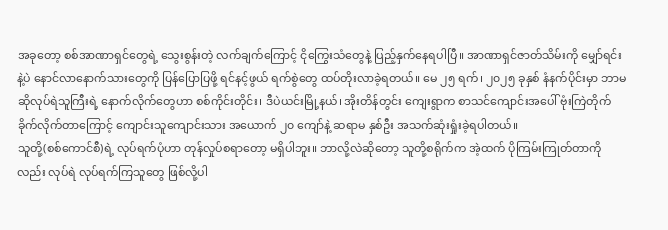အခုတော့ စစ်အာဏာရှင်တွေရဲ့ သွေးစွန်းတဲ့ လက်ချက်ကြောင့် ငိုကြွေးသံတွေနဲ့ ပြည့်နှက်နေရပါပြီ။ အာဏာရှင်ဇာတ်သိမ်းကို မျှော်ရင်းနဲ့ပဲ နောင်လာနောက်သားတွေကို ပြန်ပြောပြဖို့ ရင်နင့်ဖွယ် ရက်စွဲတွေ ထပ်တိုးလာခဲ့ရတယ်။ မေ ၂၅ ရက်၊ ၂၀၂၅ ခုနှစ် နံနက်ပိုင်းမှာ ဘာမဆိုလုပ်ရဲသူကြီးရဲ့ နောက်လိုက်တွေဟာ စစ်ကိုင်းတိုင်း၊ ဒီပဲယင်းမြို့နယ်၊ အိုးတိန်တွင်း ကျေးရွာက စာသင်ကျောင်းအပေါ် ဗုံးကြဲတိုက်ခိုက်လိုက်တာကြောင့် ကျောင်းသူကျောင်းသား အယောက် ၂၀ ကျော်နဲ့ ဆရာမ နှစ်ဦး အသက်ဆုံးရှုံးခဲ့ရပါတယ်။
သူတို့(စစ်ကောင်စီ)ရဲ့ လုပ်ရက်ပုံဟာ တုန်လှုပ်စရာတော့ မရှိပါဘူး။ ဘာလို့လဲဆိုတော့ သူတို့စရိုက်က အဲ့ထက် ပိုကြမ်းကြုတ်တာကိုလည်း လုပ်ရဲ လုပ်ရက်ကြသူတွေ ဖြစ်လို့ပါ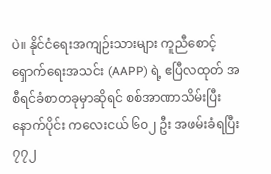ပဲ။ နိုင်ငံရေးအကျဉ်းသားများ ကူညီစောင့်ရှောက်ရေးအသင်း (AAPP) ရဲ့ ဧပြီလထုတ် အစီရင်ခံစာတခုမှာဆိုရင် စစ်အာဏာသိမ်းပြီးနောက်ပိုင်း ကလေးငယ် ၆၀၂ ဦး အဖမ်းခံရပြီး ၇၇၂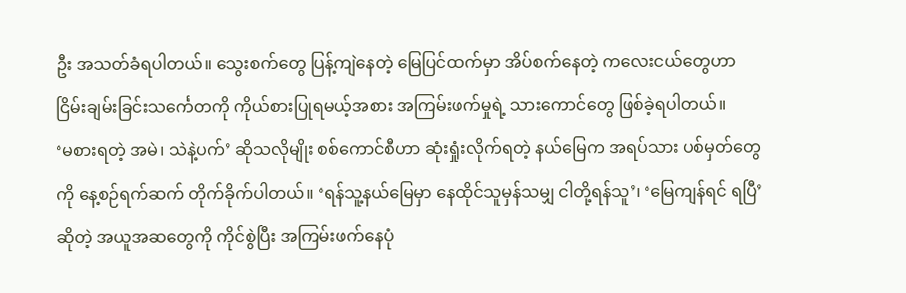ဦး အသတ်ခံရပါတယ်။ သွေးစက်တွေ ပြန့်ကျဲနေတဲ့ မြေပြင်ထက်မှာ အိပ်စက်နေတဲ့ ကလေးငယ်တွေဟာ ငြိမ်းချမ်းခြင်းသင်္ကေတကို ကိုယ်စားပြုရမယ့်အစား အကြမ်းဖက်မှုရဲ့ သားကောင်တွေ ဖြစ်ခဲ့ရပါတယ်။
‘မစားရတဲ့ အမဲ၊ သဲနဲ့ပက်’ ဆိုသလိုမျိုး စစ်ကောင်စီဟာ ဆုံးရှုံးလိုက်ရတဲ့ နယ်မြေက အရပ်သား ပစ်မှတ်တွေကို နေ့စဉ်ရက်ဆက် တိုက်ခိုက်ပါတယ်။ ‘ရန်သူ့နယ်မြေမှာ နေထိုင်သူမှန်သမျှ ငါတို့ရန်သူ’၊ ‘မြေကျန်ရင် ရပြီ’ ဆိုတဲ့ အယူအဆတွေကို ကိုင်စွဲပြီး အကြမ်းဖက်နေပုံ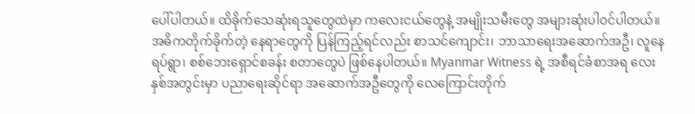ပေါ်ပါတယ်။ ထိခိုက်သေဆုံးရသူတွေထဲမှာ ကလေးငယ်တွေနဲ့ အမျိုးသမီးတွေ အများဆုံးပါဝင်ပါတယ်။ အဓိကတိုက်ခိုက်တဲ့ နေရာတွေကို ပြန်ကြည့်ရင်လည်း စာသင်ကျောင်း၊ ဘာသာရေးအဆောက်အဦ၊ လူနေရပ်ရွာ၊ စစ်ဘေးရှောင်စခန်း စတာတွေပဲ ဖြစ်နေပါတယ်။ Myanmar Witness ရဲ့ အစီရင်ခံစာအရ လေးနှစ်အတွင်းမှာ ပညာရေးဆိုင်ရာ အဆောက်အဦတွေကို လေကြောင်းတိုက်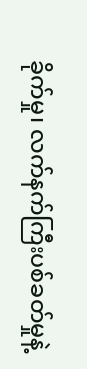ခိုက်မှု၊ လက်နက်ကြီးပစ်ခတ်မှုနဲ့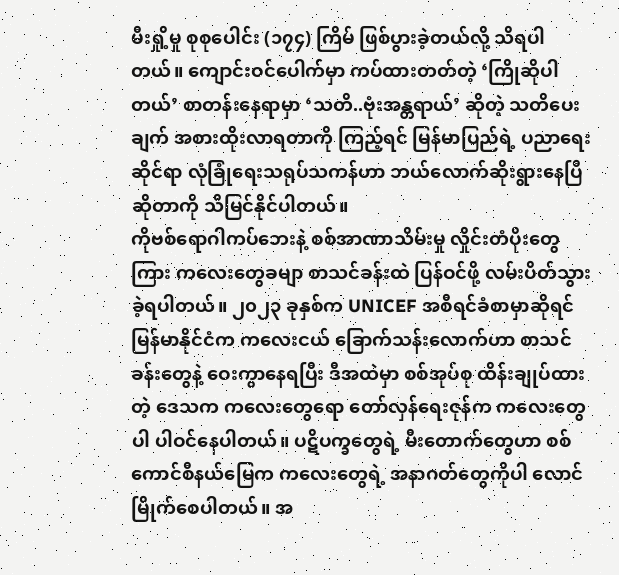မီးရှို့မှု စုစုပေါင်း (၁၇၄) ကြိမ် ဖြစ်ပွားခဲ့တယ်လို့ သိရပါတယ်။ ကျောင်းဝင်ပေါက်မှာ ကပ်ထားတတ်တဲ့ ‘ကြိုဆိုပါတယ်’ စာတန်းနေရာမှာ ‘သတိ..ဗုံးအန္တရာယ်’ ဆိုတဲ့ သတိပေးချက် အစားထိုးလာရတာကို ကြည့်ရင် မြန်မာပြည်ရဲ့ ပညာရေးဆိုင်ရာ လုံခြုံရေးသရုပ်သကန်ဟာ ဘယ်လောက်ဆိုးရွားနေပြီဆိုတာကို သိမြင်နိုင်ပါတယ်။
ကိုဗစ်ရောဂါကပ်ဘေးနဲ့ စစ်အာဏာသိမ်းမှု လှိုင်းတံပိုးတွေကြား ကလေးတွေခမျာ စာသင်ခန်းထဲ ပြန်ဝင်ဖို့ လမ်းပိတ်သွားခဲ့ရပါတယ်။ ၂၀၂၃ ခုနှစ်က UNICEF အစီရင်ခံစာမှာဆိုရင် မြန်မာနိုင်ငံက ကလေးငယ် ခြောက်သန်းလောက်ဟာ စာသင်ခန်းတွေနဲ့ ဝေးကွာနေရပြီး ဒီအထဲမှာ စစ်အုပ်စု ထိန်းချုပ်ထားတဲ့ ဒေသက ကလေးတွေရော တော်လှန်ရေးဇုန်က ကလေးတွေပါ ပါဝင်နေပါတယ်။ ပဋိပက္ခတွေရဲ့ မီးတောက်တွေဟာ စစ်ကောင်စီနယ်မြေက ကလေးတွေရဲ့ အနာဂတ်တွေကိုပါ လောင်မြိုက်စေပါတယ်။ အ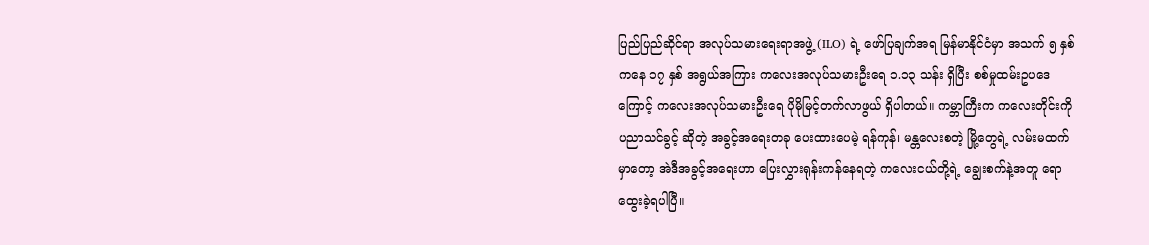ပြည်ပြည်ဆိုင်ရာ အလုပ်သမားရေးရာအဖွဲ့ (ILO) ရဲ့ ဖော်ပြချက်အရ မြန်မာနိုင်ငံမှာ အသက် ၅ နှစ်ကနေ ၁၇ နှစ် အရွယ်အကြား ကလေးအလုပ်သမားဦးရေ ၁.၁၃ သန်း ရှိပြီး စစ်မှုထမ်းဥပဒေကြောင့် ကလေးအလုပ်သမားဦးရေ ပိုမိုမြင့်တက်လာဖွယ် ရှိပါတယ်။ ကမ္ဘာကြီးက ကလေးတိုင်းကို ပညာသင်ခွင့် ဆိုတဲ့ အခွင့်အရေးတခု ပေးထားပေမဲ့ ရန်ကုန်၊ မန္တလေးစတဲ့ မြို့တွေရဲ့ လမ်းမထက်မှာတော့ အဲဒီအခွင့်အရေးဟာ ပြေးလွှားရုန်းကန်နေရတဲ့ ကလေးငယ်တို့ရဲ့ ချွေးစက်နဲ့အတူ ရောထွေးခဲ့ရပါပြီ။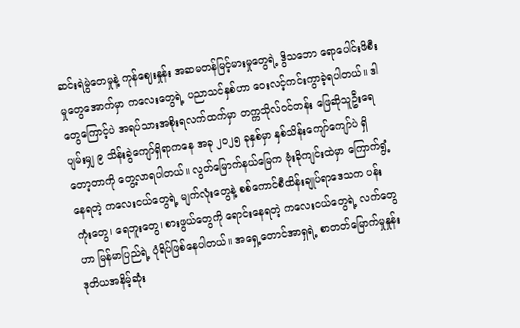ဆင်းရဲမွဲတေမှုနဲ့ ကုန်ဈေးနှုန်း အဆမတန်မြင့်မားမှုတွေရဲ့ ဒွိသဘော ရောပေါင်းဖိစီးမှုတွေအောက်မှာ ကလေးတွေရဲ့ ပညာသင်နှစ်ဟာ ဝေးလင့်ကင်းကွာခဲ့ရပါတယ်။ ဒါတွေကြောင့်ပဲ အရပ်သားအစိုးရလက်ထက်မှာ တက္ကသိုလ်ဝင်တန်း ဖြေဆိုသူဦးရေ ပျမ်းမျှ ၉ သိန်းခွဲကျော်ရှိရာကနေ အခု ၂၀၂၅ ခုနှစ်မှာ နှစ်သိန်းကျော်ကျော်ပဲ ရှိတော့တာကို တွေ့လာရပါတယ်။ လွတ်မြောက်နယ်မြေက ဗုံးခိုကျင်းထဲမှာ ကြောက်ရွံ့နေရတဲ့ ကလေးငယ်တွေရဲ့ မျက်လုံးတွေနဲ့ စစ်ကောင်စီထိန်းချုပ်ရာဒေသက ပန်းကုံးတွေ၊ ရေဘူးတွေ၊ စားဖွယ်တွေကို ရောင်းနေရတဲ့ ကလေးငယ်တွေရဲ့ လက်တွေဟာ မြန်မာပြည်ရဲ့ ပုံရိပ်ဖြစ်နေပါတယ်။ အရှေ့တောင်အာရှရဲ့ စာတတ်မြောက်မှုနှုန်း ဒုတိယအနိမ့်ဆုံး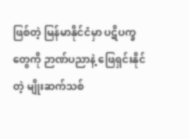ဖြစ်တဲ့ မြန်မာနိုင်ငံမှာ ပဋိပက္ခတွေကို ဉာဏ်ပညာနဲ့ ဖြေရှင်းနိုင်တဲ့ မျိုးဆက်သစ်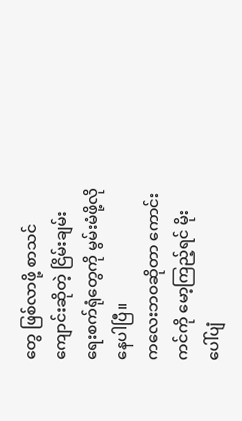တွေ ဖြစ်လာဖို့ စာသင်ကျောင်းဆိုတဲ့ ငြိမ်းချမ်းရေးစက်ရုံတွေကို မွမ်းမံဖို့လိုနေပါပြီ။
ကလေးဘဝဆိုတာ ကောင်းကင်ကို မော့ကြည့်ရင် မိုးပေါ်ပျံ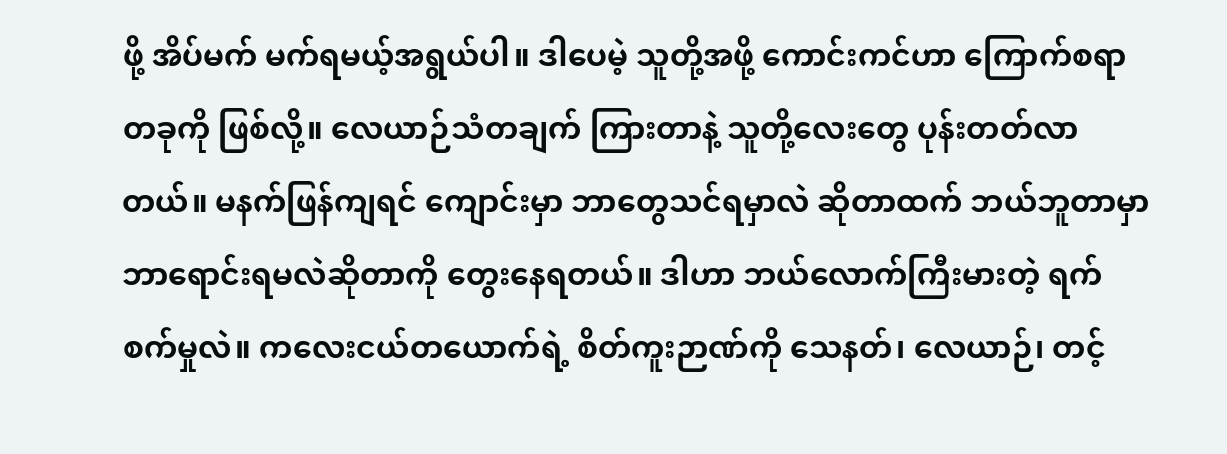ဖို့ အိပ်မက် မက်ရမယ့်အရွယ်ပါ။ ဒါပေမဲ့ သူတို့အဖို့ ကောင်းကင်ဟာ ကြောက်စရာတခုကို ဖြစ်လို့။ လေယာဉ်သံတချက် ကြားတာနဲ့ သူတို့လေးတွေ ပုန်းတတ်လာတယ်။ မနက်ဖြန်ကျရင် ကျောင်းမှာ ဘာတွေသင်ရမှာလဲ ဆိုတာထက် ဘယ်ဘူတာမှာ ဘာရောင်းရမလဲဆိုတာကို တွေးနေရတယ်။ ဒါဟာ ဘယ်လောက်ကြီးမားတဲ့ ရက်စက်မှုလဲ။ ကလေးငယ်တယောက်ရဲ့ စိတ်ကူးဉာဏ်ကို သေနတ်၊ လေယာဉ်၊ တင့်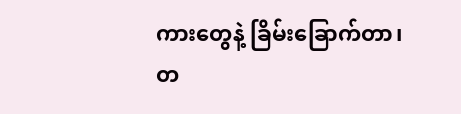ကားတွေနဲ့ ခြိမ်းခြောက်တာ၊ တ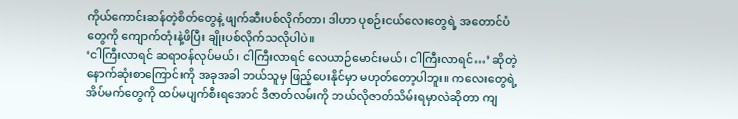ကိုယ်ကောင်းဆန်တဲ့စိတ်တွေနဲ့ ဖျက်ဆီးပစ်လိုက်တာ၊ ဒါဟာ ပုစဉ်းငယ်လေးတွေရဲ့ အတောင်ပံတွေကို ကျောက်တုံးနဲ့ဖိပြီး ချိုးပစ်လိုက်သလိုပါပဲ။
‘ငါကြီးလာရင် ဆရာဝန်လုပ်မယ်၊ ငါကြီးလာရင် လေယာဉ်မောင်းမယ်၊ ငါကြီးလာရင်…’ ဆိုတဲ့ နောက်ဆုံးစာကြောင်းကို အခုအခါ ဘယ်သူမှ ဖြည့်ပေးနိုင်မှာ မဟုတ်တော့ပါဘူး။ ကလေးတွေရဲ့ အိပ်မက်တွေကို ထပ်မပျက်စီးရအောင် ဒီဇာတ်လမ်းကို ဘယ်လိုဇာတ်သိမ်းရမှာလဲဆိုတာ ကျ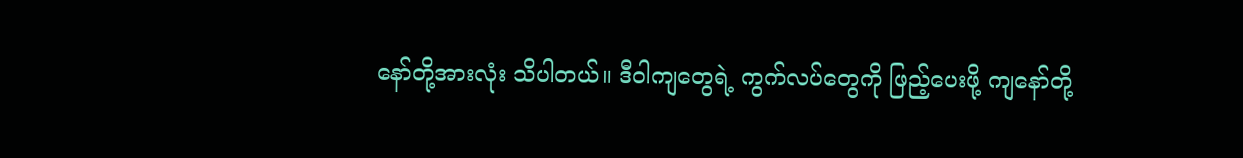နော်တို့အားလုံး သိပါတယ်။ ဒီဝါကျတွေရဲ့ ကွက်လပ်တွေကို ဖြည့်ပေးဖို့ ကျနော်တို့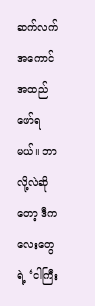ဆက်လက်အကောင်အထည်ဖော်ရမယ်။ ဘာလို့လဲဆိုတော့ ဒီကလေးတွေရဲ့ ‘ငါကြီး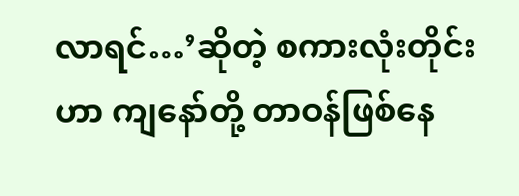လာရင်…’ဆိုတဲ့ စကားလုံးတိုင်းဟာ ကျနော်တို့ တာဝန်ဖြစ်နေ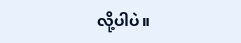လို့ပါပဲ။